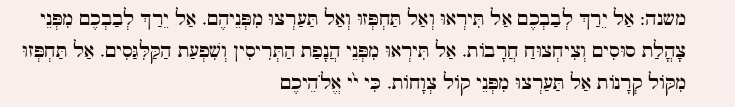משנה: אַל יֵרַךְ לְבַבְכֶם אַל תִּירְאוּ וְאַל תַּחְפְּזוּ וְאַל תַּעַרְצוּ מִפְּנֵיהֶם. אַל יֵרַךְ לְבַבְכֶם מִפְּנֵי צָהֳלַת סוּסִים וְצִיחְצוּחַ חֲרָבוֹת. אַל תִּירְאוּ מִפְּנֵי הֲנָפַת הַתְּרִיסִין וְשִׁפְעַת הַקַּלִּגַּסִים. אַל תַּחְפְּזוּ מִקּוֹל קְרָנוֹת אַל תַּעַרְצוּ מִפְּנֵי קוֹל צְוָחוֹת. כִּי י֙י אֱלֹהֵיכֶם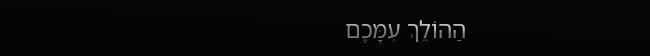הַהוֹלֵךְ עִמָּכֶם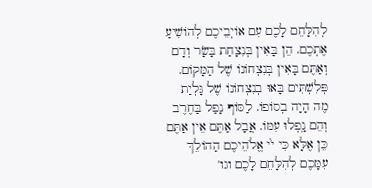לְהִלָּחֵם לָכֶם עִם אוֹיְבֵיכֶם לְהוֹשִׁיעַ אֶתְכֶם. הֵן בָּאִין בְּנִצָחַת בָּשָׂר וְדָם וְאַתֶּם בָּאִין בְּנִצְחוֹנוֹ שֶׁל הַמָּקוֹם. פְּלִשְׁתִּים בָּאוּ בְנִצְחוֹנוֹ שֶׁל גָּלְיַת מֶה הָיָה בְסוֹפוֹ. לַסּוֹף נָפַל בַּחֶרֶב וְהֵם נָֽפְלוּ עִמּוֹ. אֲבָל אַתֶּם אֵין אַתֶּם כֵּן אֶלָּא כִּי י֙י אֱלֹהֵיכֶם הַהוֹלֵךְ עִמָּכֶם לְהִלָּחֵם לָכֶם וגו'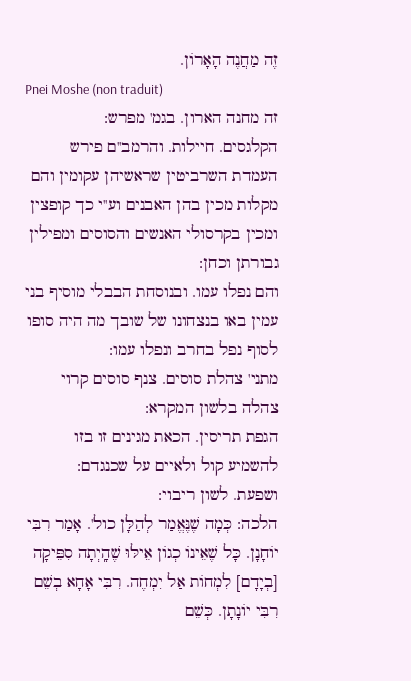זֶה מַחֲנֶה הָאָרוֹן.
Pnei Moshe (non traduit)
זה מחנה הארון. בגמ' מפרש:
הקלגסים. חיילות. והרמב''ם פירש העמדת השרביטין שראשיהן עקומין והם מקלות מכין בהן האבנים וע''י כך קופצין ומכין בקרסולי האנשים והסוסים ומפילין גבורתן וכחן:
והם נפלו עמו. ובנוסחת הבבלי מוסיף בני עמין באו בנצחונו של שובך מה היה סופו לסוף נפל בחרב ונפלו עמו:
מתני' צהלת סוסים. צנף סוסים קרוי צהלה בלשון המקרא:
הגפת תריסין. הכאת מגינים זו בזו להשמיע קול ולאיים על שכנגדם:
ושפעת. לשון ריבוי:
הלכה: כְּמָה שֶׁנֶּאֱמַר לְהַלָּן כול'. אָמַר רִבִּי יוֹחָנָן. כָּל שֶׁאֵינוֹ כְגוֹן אֵילּוּ שֶׁהָֽיְתָה סִפֵּיקָה [בְיָדָם] לִמְחוֹת אַל יִמְחֶה. רִבִּי אָחָא בְשֵׁם רִבִּי יוֹנָתָן. כְּשֵׁם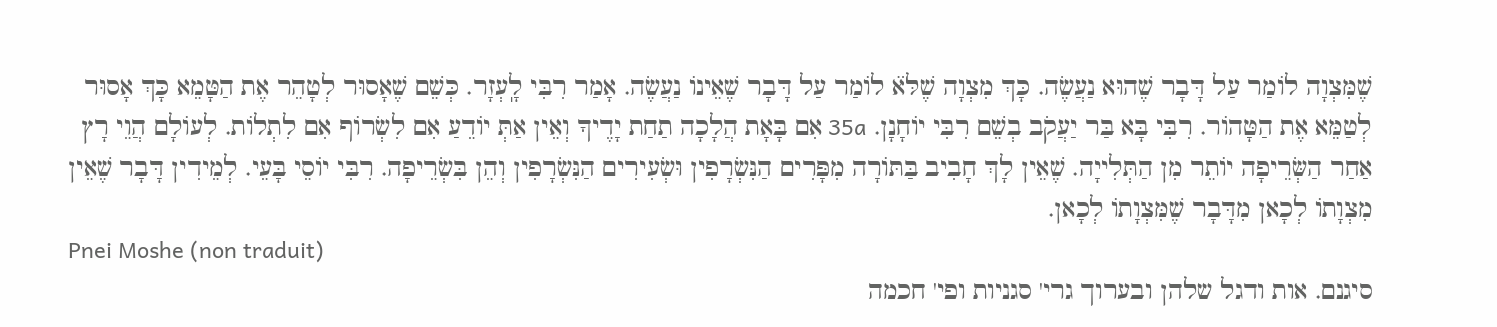שֶׁמִּצְוָה לוֹמַר עַל דָּבָר שֶׁהוּא נַעֲשֶׂה. כָּךְ מִצְוָה שֶׁלֹּא̇ לוֹמַר עַל דָּבָר שֶׁאֵינוֹ נַעֲשֶׂה. אָמַר רִבִּי לָֽעְזָר. כְּשֵׁם שֶׁאָסוּר לְטָהֵר אֶת הַטָּמֵא כָּךְ אָסוּר לְטַמֵּא אֶת הַטָּהוֹר. רִבִּי בָּא בַּר יַעֲקֹב בְשֵׁם רִבִּי יוֹחָנָן. 35a אִם בָּאָת הֲלָכָה תַחַת יָדֶיךָ וְאֵין אַתְּ יוֹדֵעַ אִם לִשְׂרוֹף אִם לִתְלוֹת. לְעוֹלָם הֲוֵי רָץ אַחַר הַשְּׂרֵיפָה יוֹתֵר מִן הַתְּלִייָה. שֶׁאֵין לָךְ חָבִיב בַּתּוֹרָה מִפָּרִים הַנִּשְׂרָפִין וּשְׂעִירִים הַנִּשְׂרָפִין וְהֵן בִּשְׂרֵיפָה. רִבִּי יוֹסֵי בָּעֵי. לְמֵידִין דָּבָר שֶׁאֵין מִצְוָתוֹ לְכָאן מִדָּבָר שֶׁמִּצְוָתוֹ לְכָאן.
Pnei Moshe (non traduit)
סיגנם. אות ודגל שלהן ובערוך גרי' סגניות ופי' חכמה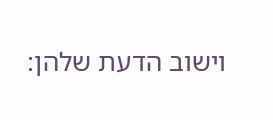וישוב הדעת שלהן: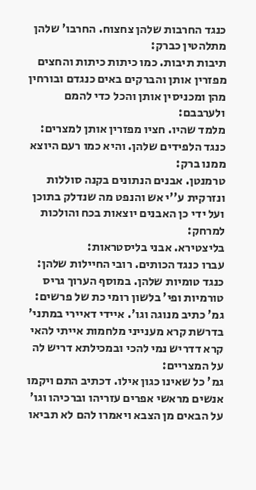כנגד החרבות שלהן צחצוח. החרבו' שלהן מתלהטין כברק:
תיבות תיבות. כמו כיתות כיתות והחצים מפזרין אותן והברקים באים כנגדם ובורחין מהן ומכניסין אותן והכל כדי להמם ולערבבם:
מלמד שהיו. חציו מפזרין אותן למצרים:
כנגד הלפידים שלהן. והיא כמו רעם היוצא ממנו ברק:
טרמנטן. אבנים הנתונים בקנה סוללות ונזרקית ע''י אש והנפט מה שנדלק בתוכן ועל ידי כן האבנים יוצאות בכח והולכות למרחק:
בליצטירא. אבני בליסטראות:
עברו כנגד הכותים. רובי החיילות שלהן:
כנגד טומיות שלהן. במוסף הערוך גריס טורמיות ופי' בלשון רומי כת של פרשים:
גמ' כתיב מנוגה וגו'. איידי דאיירי במתני' בדרשת קרא מענייני מלחמות אייתי להאי קרא דדריש נמי להכי ובמכילתא דריש לה על המצריים:
גמ' כל שאינו כגון אילו. דכתיב התם ויקמו אנשים מראשי אפרים עזריהו וברכיהו וגו' על הבאים מן הצבא ויאמרו להם לא תביאו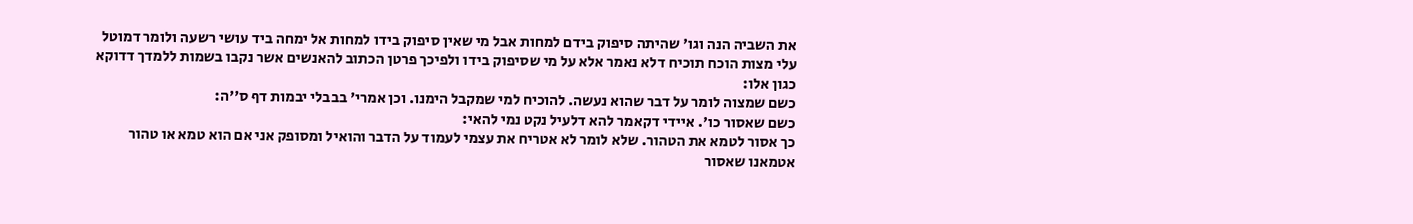את השביה הנה וגו' שהיתה סיפוק בידם למחות אבל מי שאין סיפוק בידו למחות אל ימחה ביד עושי רשעה ולומר דמוטל עלי מצות הוכח תוכיח דלא נאמר אלא על מי שסיפוק בידו ולפיכך פרטן הכתוב להאנשים אשר נקבו בשמות ללמדך דדוקא כגון אלו:
כשם שמצוה לומר על דבר שהוא נעשה. להוכיח למי שמקבל הימנו. וכן אמרי' בבבלי יבמות דף ס''ה:
כשם שאסור כו'. איידי דקאמר להא דלעיל נקט נמי להאי:
כך אסור לטמא את הטהור. שלא לומר לא אטריח את עצמי לעמוד על הדבר והואיל ומסופק אני אם הוא טמא או טהור אטמאנו שאסור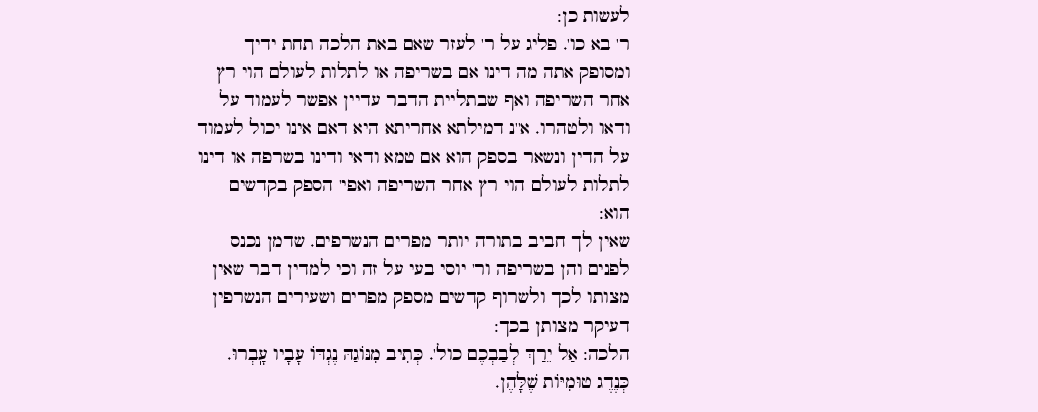לעשות כן:
ר' בא כו'. פליג על ר' לעזר שאם באת הלכה תחת ידיך ומסופק אתה מה דינו אם בשריפה או לתלות לעולם הוי רץ אחר השריפה ואף שבתליית הדבר עדיין אפשר לעמוד על ודאו ולטהרו. א''נ דמילתא אחריתא היא דאם אינו יכול לעמוד על הדין ונשאר בספק הוא אם טמא ודאי ודינו בשרפה או דינו לתלות לעולם הוי רץ אחר השריפה ואפי' הספק בקדשים הוא:
שאין לך חביב בתורה יותר מפרים הנשרפים. שדמן נכנס לפנים והן בשריפה ור' יוסי בעי על זה וכי למדין דבר שאין מצותו לכך ולשרוף קדשים מספק מפרים ושעירים הנשרפין דעיקר מצותן בכך:
הלכה: אַל יֵרַךְ לְבַבְכֶם כול'. כְּתִיב מִנּוֹגַהּ נֶגְדּוֹ עָבָיו עָֽבְרוּ. כְּנֶדֶג טוּמִיּוֹת שֶׁלָּהֶן.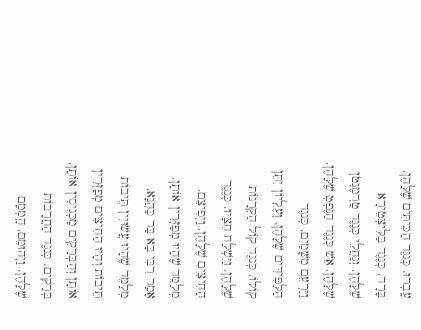עָֽבְרוּ. כְּנגֶד הַכִּיתִּים שֶׁלָּהֶן. בָּרָד. כְּנֶגֶד בַּלִּיצְטֵירָא שֶׁלָּהֶן. וְגַחֲלֵי כְּנֶגֶד טָרְמֶנְטֹן שֶׁלָּהֶן. אֵשׁ כְּנֶגֶד הַנֶּפְטְ שֶׁלָּהֶן. וַיַּרְעֵם מִשָּׁמַיִם. כְּנגֶד הַלַּפִּידִּים שֶׁלָּהֶן. וְעֶלְיוֹן יִתֵּן קוֹלוֹ. כְּנגֶד קוֹל הַקְּרָנוֹת שֶׁלָּהֶן. וַיִּשְׁלַח חִצָּיו. כְּנֶגֶד הַחִיצִּים שֶׁלָּהֶן. וַיְפִיצֵם. מְלַמֵּד שֶׁהָיוּ מְפַזְּרִין אוֹתָן. אָמַר רִבִּי בָּא בַּר כַּהֲנָא. מְלַמֵּד שֶׁהָיוּ עֲשׂוּיִין תֵּיבוֹת תֵּיבוֹת וְהָיוּ הַחִיצִּים מְפַזְּרִין אוֹתָן וְהַבְּרָקִים מַכְנִיסִין אוֹתָן. בְּרָקִים. כְּנגֶד הַחֲרָבוֹת שֶׁלָּהֶן. וַיְהוּמֵּם. הָֽמְמָם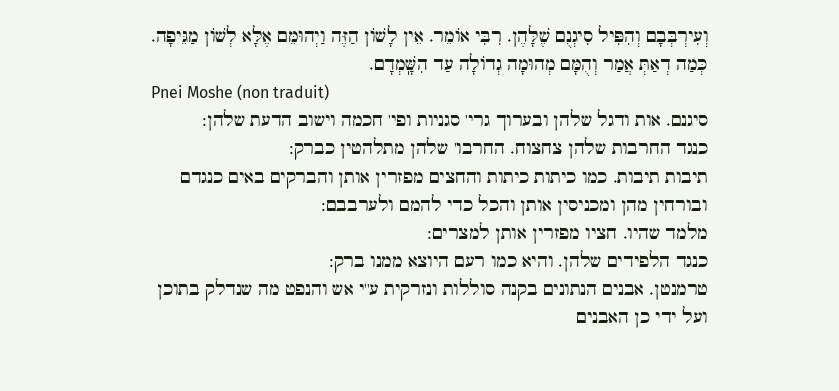וְעִירְבְּבָם וְהִפִּיל סִיגְנֻם שֶׁלָּהֶן. רִבִּי אוֹמֵר. אֵין לָשׁוֹן הַזֶּה וַיְהוּמֵּם אֶלָּא לְשׁוֹן מַגֵּיפָה. כְּמַה דְאַתְּ אֲמַר וְהֻמָּם מְהוּמָה גְדוֹלָה עַד הִשָּֽׁמְדָם.
Pnei Moshe (non traduit)
סיגנם. אות ודגל שלהן ובערוך גרי' סגניות ופי' חכמה וישוב הדעת שלהן:
כנגד החרבות שלהן צחצוח. החרבו' שלהן מתלהטין כברק:
תיבות תיבות. כמו כיתות כיתות והחצים מפזרין אותן והברקים באים כנגדם ובורחין מהן ומכניסין אותן והכל כדי להמם ולערבבם:
מלמד שהיו. חציו מפזרין אותן למצרים:
כנגד הלפידים שלהן. והיא כמו רעם היוצא ממנו ברק:
טרמנטן. אבנים הנתונים בקנה סוללות ונזרקית ע''י אש והנפט מה שנדלק בתוכן ועל ידי כן האבנים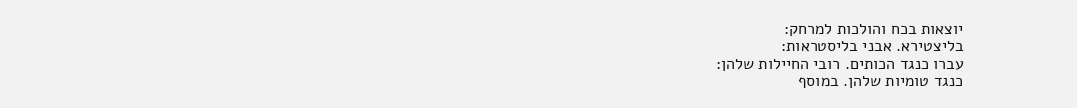יוצאות בכח והולכות למרחק:
בליצטירא. אבני בליסטראות:
עברו כנגד הכותים. רובי החיילות שלהן:
כנגד טומיות שלהן. במוסף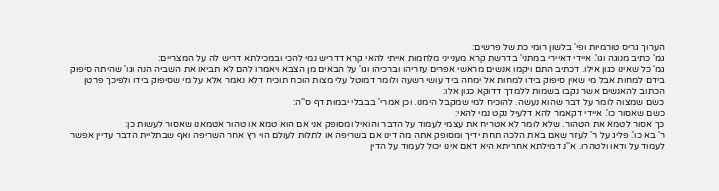הערוך גריס טורמיות ופי' בלשון רומי כת של פרשים:
גמ' כתיב מנוגה וגו'. איידי דאיירי במתני' בדרשת קרא מענייני מלחמות אייתי להאי קרא דדריש נמי להכי ובמכילתא דריש לה על המצריים:
גמ' כל שאינו כגון אילו. דכתיב התם ויקמו אנשים מראשי אפרים עזריהו וברכיהו וגו' על הבאים מן הצבא ויאמרו להם לא תביאו את השביה הנה וגו' שהיתה סיפוק בידם למחות אבל מי שאין סיפוק בידו למחות אל ימחה ביד עושי רשעה ולומר דמוטל עלי מצות הוכח תוכיח דלא נאמר אלא על מי שסיפוק בידו ולפיכך פרטן הכתוב להאנשים אשר נקבו בשמות ללמדך דדוקא כגון אלו:
כשם שמצוה לומר על דבר שהוא נעשה. להוכיח למי שמקבל הימנו. וכן אמרי' בבבלי יבמות דף ס''ה:
כשם שאסור כו'. איידי דקאמר להא דלעיל נקט נמי להאי:
כך אסור לטמא את הטהור. שלא לומר לא אטריח את עצמי לעמוד על הדבר והואיל ומסופק אני אם הוא טמא או טהור אטמאנו שאסור לעשות כן:
ר' בא כו'. פליג על ר' לעזר שאם באת הלכה תחת ידיך ומסופק אתה מה דינו אם בשריפה או לתלות לעולם הוי רץ אחר השריפה ואף שבתליית הדבר עדיין אפשר לעמוד על ודאו ולטהרו. א''נ דמילתא אחריתא היא דאם אינו יכול לעמוד על הדין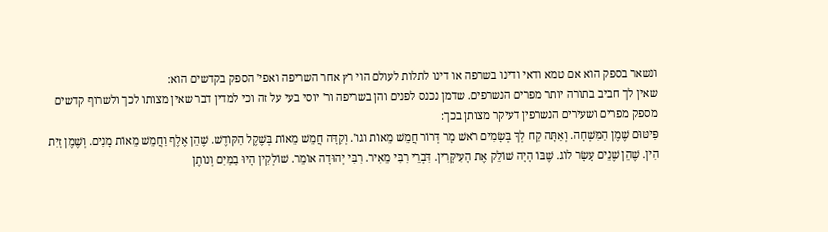ונשאר בספק הוא אם טמא ודאי ודינו בשרפה או דינו לתלות לעולם הוי רץ אחר השריפה ואפי' הספק בקדשים הוא:
שאין לך חביב בתורה יותר מפרים הנשרפים. שדמן נכנס לפנים והן בשריפה ור' יוסי בעי על זה וכי למדין דבר שאין מצותו לכך ולשרוף קדשים מספק מפרים ושעירים הנשרפין דעיקר מצותן בכך:
פִּיטּוּם שֶׁמֶן הַמִּשְׁחָה. וְאַתָּה קַח לְךָ בְּשָׂמִים רֹאשׁ מָר דְּרוֹר חֲמֵשׁ מֵאוֹת וגו'. וְקִדָּה חֲמֵשׁ מֵאוֹת בְּשֶׁקֶל הַקּוֹדֶשׁ. שֶׁהֵן אֶלֶף וַחֲמֵשׁ מֵאוֹת מָנִים. וְשֶׁמֶן זָיִת הִין. שֶׁהֵן שֶׁנֵים עָשָׂר לוֹג. שֶׁבּוֹ הָיָה שׁוֹלֵק אֶת הָעִיקָּרִין. דִּבְרֵי רִבִּי מֵאִיר. רִבִּי יְהוּדָה אוֹמֵר. שׁוֹלְקִין הָיוּ בַמַּיִם וְנוֹתֶן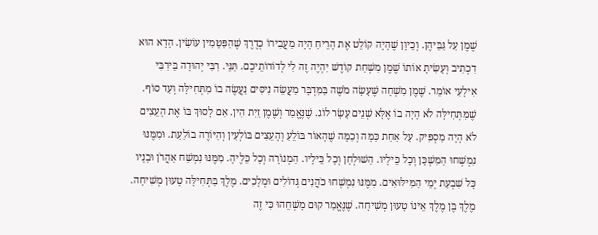שֶׁמֶן עַל גַּבֵּיהֶן. וְכֵיוָן שֶׁהָיָה קוֹלֵט אֶת הָרֵיחַ הָיָה מַעֲבִירוֹ כְדֶרֶךְ שֶׁהַפַּטָּמִין עוֹשִׂין. הָדָא הוּא דִכְתִיב וְעָשִׂיתָ אוֹתוֹ שֶׁמֶן מִשְׁחַת קוֹדֶשׁ יִהְיֶה זֶה לִי לְדוֹרוֹתֵיכֶם. תַּנֵּי. רִבִּי יְהוּדָה בֵּירִבִּי אִילָעִי אוֹמֵר. שֶׁמֶן מִשְׁחָה שֶׁעָשָׂה מֹשֶׁה בַּמִּדְבָּר מַעֲשֵׂה נִיסִּים נַעֲשֶׂה בוֹ מִתְּחִילָּה וְעַד סוֹף. שֶׁמִּתְּחִילָּה לֹא הָיָה בוֹ אֶלָּא שְׁנֵים עָשָׂר לוֹג. שֶׁנֶּאֱמַר וְשֶׁמֶן זַיִת הִין. אִם לָסוּךְ בּוֹ אֶת הָעֵצִים לֹא הָיָה מַסְפִּיק. עַל אַחַת כַּמָּה וְכַמָּה שֶׁהָאוֹר בּוֹלֵעַ וְהָעֵצִים בּוֹלְעִין וְהַיּוֹרֶה בוֹלַעַת. וּמִמֶּנּוּ נִמְשְׁחוּ הַמִּשְׁכָּן וְכָל כֵּילָיו. הַשׁוּלְחָן וְכָל כֵּילָיו. הַמְנוֹרָה וְכָל כֵּלֶיהָ. מִמֶּנּוּ נִמְשַׁח אַהֲרֹן וּבָנָיו כָּל שִׁבְעַת יְמֵי הַמִּילּוּאִים. מִמֶּנּוּ נִמְשְׁחוּ כֹהֲנִים גְּדוֹלִים וּמְלָכִים. מֶלֶךְ בַּתְּחִילָּה טָעוּן מְשִׁיחָה. מֶלֶךְ בֶּן מֶלֶךְ אֵינוֹ טָעוּן מְשִׁיחָה. שֶׁנֶּאֱמַר קוּם מָשְׁחֵהוּ כִּי זֶה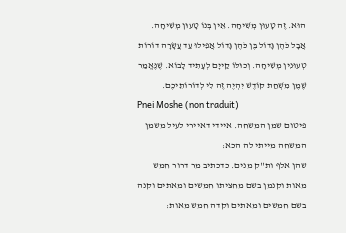הוּא. זֶה טָעוּן מְשִׁיחָה. אֵין בְּנוֹ טָעוּן מְשִׁיחָה. אֲבָל כֹּהֶן גָּדוֹל בֶּן כֹּהֶן גָּדוֹל אֲפִילוּ עַד עֲשָׂרָה דוֹרוֹת טְעוּנִין מְשִׁיחָה. וְכוּלּוֹ קַייָם לְעָתִיד לָבוֹא. שֶׁנֶּאֱמַר שֶׁמֶן מִשְׁחַת קוֹדֶשׁ יִהְיֶה זֶה לִי לְדוֹרוֹתֵיכֶם.
Pnei Moshe (non traduit)
פיטום שמן המשחה. איידי דאיירי לעיל משמן המשחה מייתי לה הכא:
שהן אלף ות''ק מנים. כדכתיב מר דרור חמש מאות וקנמן בשם מחציתו חמשים ומאתים וקנה בשם חמשים ומאתים וקדה חמש מאות: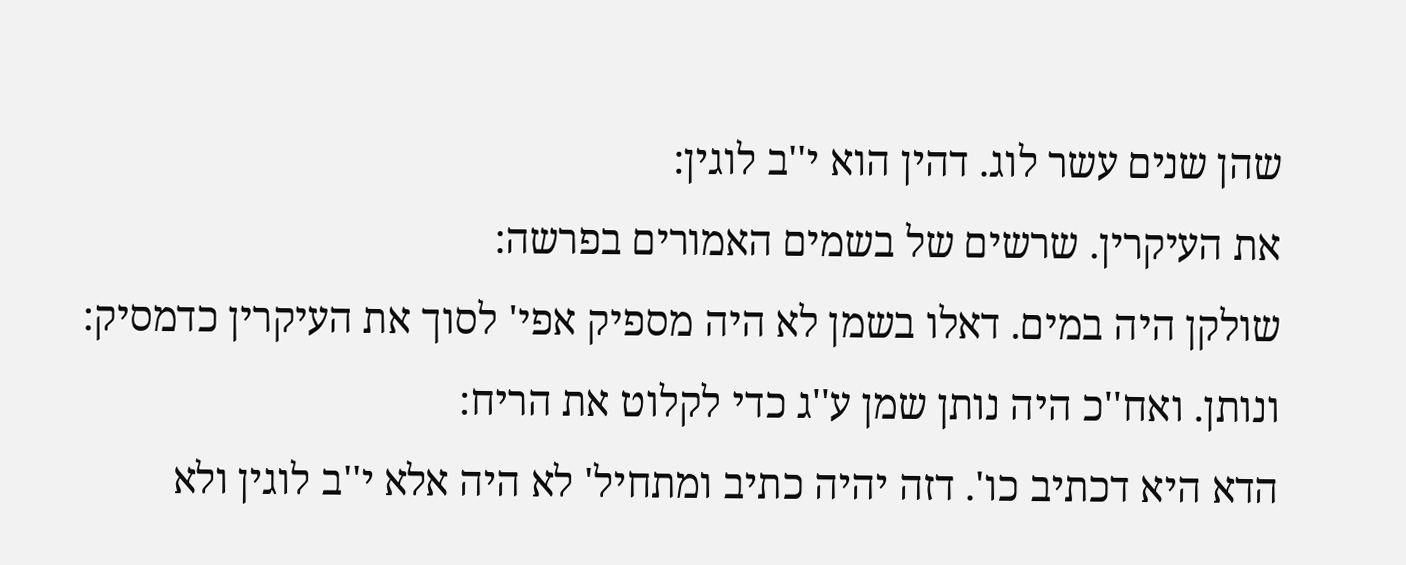שהן שנים עשר לוג. דהין הוא י''ב לוגין:
את העיקרין. שרשים של בשמים האמורים בפרשה:
שולקן היה במים. דאלו בשמן לא היה מספיק אפי' לסוך את העיקרין כדמסיק:
ונותן. ואח''כ היה נותן שמן ע''ג כדי לקלוט את הריח:
הדא היא דכתיב כו'. דזה יהיה כתיב ומתחיל' לא היה אלא י''ב לוגין ולא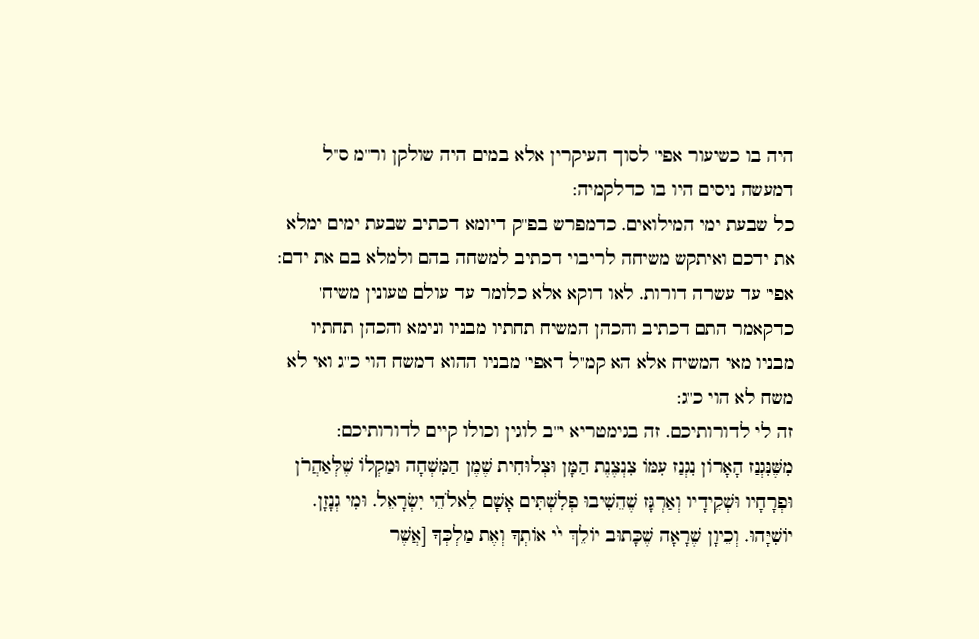היה בו כשיעור אפי' לסוך העיקרין אלא במים היה שולקן ור''מ ס''ל דמעשה ניסים היו בו כדלקמיה:
כל שבעת ימי המילואים. כדמפרש בפ''ק דיומא דכתיב שבעת ימים ימלא את ידכם ואיתקש משיחה לריבוי דכתיב למשחה בהם ולמלא בם את ידם:
אפי' עד עשרה דורות. לאו דוקא אלא כלומר עד עולם טעונין משיח' כדקאמר התם דכתיב והכהן המשיח תחתיו מבניו ונימא והכהן תחתיו מבניו מאי המשיח אלא הא קמ''ל דאפי' מבניו ההוא דמשח הוי כ''ג ואי לא משח לא הוי כ''ג:
זה לי לדורותיכם. זה בגימטריא י''ב לוגין וכולו קיים לדורותיכם:
מִשֶּׁנִּגְנַז הָאָרוֹן נִגְנַז עִמּוֹ צִנְצֶנֶת הַמָּן וּצְלוּחִית שֶׁמֶן הַמִּשְׁחָה וּמַקְלוֹ שֶׁלְּאַהֲרֹן וּפְרָחָיו וּשְׁקֵידָיו וְאַרְגָּז שֶׁהֵשִׁיבוּ פְלִשְׁתִּים אָשָׁם לֵאלֹהֵי יִשְׂרָאֵל. וּמִי גְנָזָן. יוֹשִׁיָּהוּ. וְכֵיוָן שֶׁרָאָה שֶׁכָּתוּב יוֹלֵךְ י֙י אוֹתְךָ וְאֶת מַלְכְּךָ [אֲשֶׁר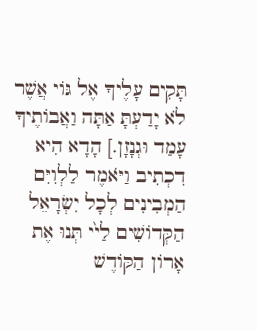תָּקִים עָלֶיךָ אֶל גּוֹי אֲשֶׁר לֹא יָדַעְתָּ אַתָּה וַאֲבוֹתֶיךָ עָמַד וּגְנָזָן.] הָדָא הִיא דִכְתִיב וַיֹּאמֶר לַלְוִיִּם הַמְבִינִים לְכָל יִשְׂרָאֵל הַקְּדוֹשִׁים לַי֙י תְּנוּ אֶת אָרוֹן הַקּוֹדֶשׁ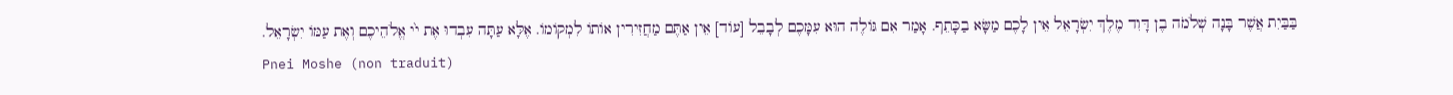בַּבַּיִת אֲשֶׁר בָּנָה שְׁלֹמֹה בֶן דָּוִד מֶלֶךְ יִשְׂרָאֵל אֵין לָכֶם מַשָּׂא בַכָּתֵף. אָמַר אִם גּוֹלֶה הוּא עִמָּכֶם לְבָבֵל [עוֹד] אֵין אַתֶּם מַחֲזִירִין אוֹתוֹ לִמְקוֹמוֹ. אֶלָּא עַתָּה עִבְדוּ אֶת י֙י אֱלֹהֵיכֶם וְאֶת עַמּוֹ יִשְׂרָאֵל.
Pnei Moshe (non traduit)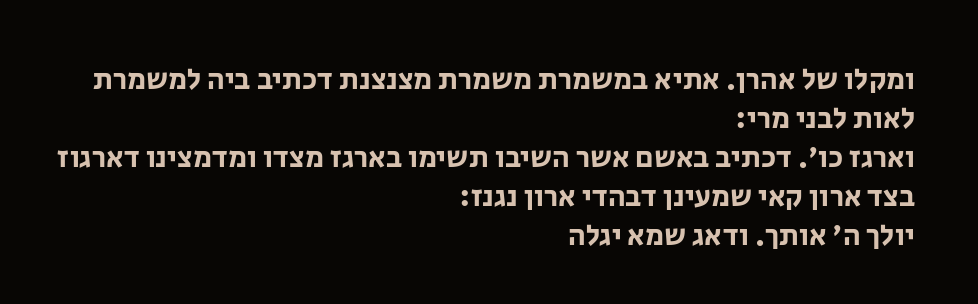ומקלו של אהרן. אתיא במשמרת משמרת מצנצנת דכתיב ביה למשמרת לאות לבני מרי:
וארגז כו'. דכתיב באשם אשר השיבו תשימו בארגז מצדו ומדמצינו דארגוז בצד ארון קאי שמעינן דבהדי ארון נגנז:
יולך ה' אותך. ודאג שמא יגלה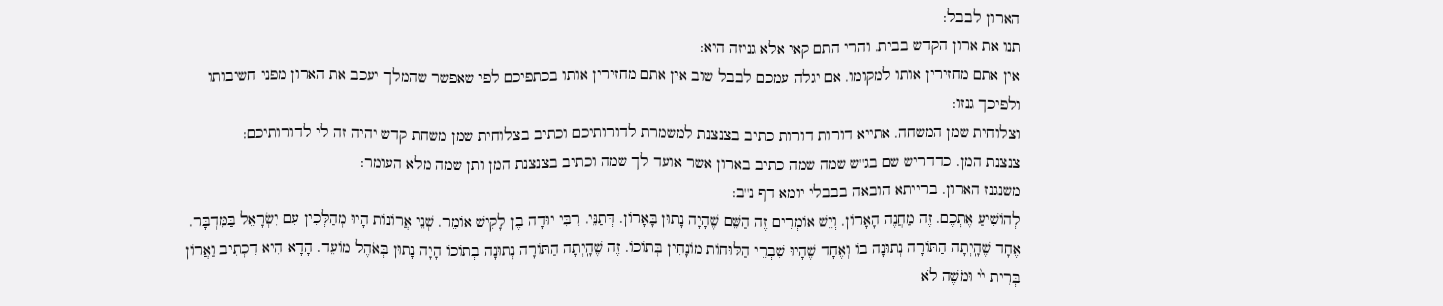הארון לבבל:
תנו את ארון הקדש בבית. והרי התם קאי אלא גניזה היא:
אין אתם מחזירין אותו למקומו. אם יגלה עמכם לבבל שוב אין אתם מחזירין אותו בכתפיכם לפי שאפשר שהמלך יעכב את הארון מפני חשיבותו ולפיכך גנזו:
וצלוחית שמן המשחה. אתייא דורות דורות כתיב בצנצנת למשמרת לדורותיכם וכתיב בצלוחית שמן משחת קדש יהיה זה לי לדורותיכם:
צנצנת המן. כדדריש שם בג''ש שמה שמה כתיב בארון אשר אועד לך שמה וכתיב בצנצנת המן ותן שמה מלא העומר:
משנגנז הארון. ברייתא הובאה בבבלי יומא דף נ''ב:
לְהוֹשִׁיעַ אֶתְכֶם. זֶה מַחֲנֶה הָאָרוֹן. וְיֵשׁ אוֹמְרִים זֶה הַשֵּׁם שֶׁהָיָה נָתוּן בָּאָרוֹן. דְּתַנֵּי. רִבִּי יוּדָה בֶן לָקִישׁ אוֹמֵר. שְׁנֵי אֲרוֹנוֹת הָיוּ מְהַלְּכִין עִם יִשְׂרָאֵל בַּמִּדְבָּר. אֶחָד שֶׁהָֽיְתָה הַתּוֹרָה נְתוּנָה בוֹ וְאֶחָד שֶׁהָיוּ שִׁבְרֵי הַלּוּחוֹת מוֹנָחִין בְּתוֹכוֹ. זֶה שֶׁהָֽיְתָה הַתּוֹרָה נְתוּנָה בְתוֹכוֹ הָיָה נָתוּן בְּאֹהֶל מוֹעֵד. הָדָא הִיא דִכְתִיב וַאֲרוֹן בְּרִית י֙י וּמֹשֶׁה לֹא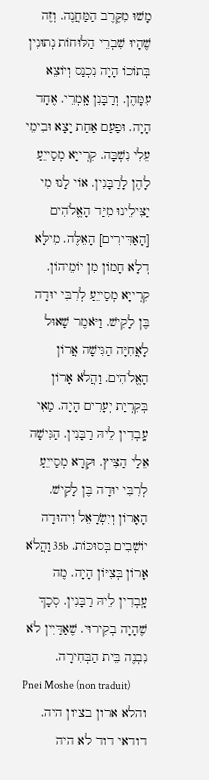מָשׁוּ מִקֶּרֶב הַמַּחֲנֶה. וְזֶה שֶׁהָיוּ שִׁבְרֵי הַלּוּחוֹת נְתוּנִין בְּתוֹכוֹ הָיָה נִכְנַס וְיוֹצֵא עִמָּהֶן. וְרַבָּנִן אָֽמְרֵי. אֶחָד הָיָה. וּפַעַם אַחַת יָצָא וּבִימֵי עֵלִי נִשְׁבָּה. קִרְייָא מְסַייֵעַ לָהֶן לָרַבָּנִין. אוֹי לָנוּ מִי יַצִּילֵינוּ מִיַּד הָאֱלֹהִים [הָאַדִּירִים] הָאֵלֶּה. מִילָּא דְלָא חָמוֹן מִן יוֹמֵיהוֹן. קִרְייָא מְסַייֵעַ לְרִבִּי יוּדָה בֶּן לָקִישׁ. וַיֹּאמֶר שָׁאוּל לָאֲחִיָּה הַגִּישָׁה אֲרוֹן הָאֱלֹהִים. וַהֲלֹא אָרוֹן בְּקִרְיַת יְעָרִים הָיָה. מַאִי עָֽבְדִין לֵיהּ רַבָּנִין. הַגִּישָׁה אֵלַי הַצִּיץ. וּקְרָא מְסַייֵעַ לְרִבִּי יוּדָה בֶּן לָקִישׁ. הָאָרוֹן וְיִשְׂרָאֵל וִיהוּדָה יוֹשְׁבִים בְּסוּכּוֹת. 35b וַהֲלֹא אָרוֹן בְּצִיּוֹן הָיָה. מֶה עָֽבְדִין לֵיהּ רַבָּנִין. סְכָךְ שֶׁהָיָה בְקִירוּי. שֶׁאַדַּיִין לֹא נִבְנֶה בֵּית הַבְּחִירָה.
Pnei Moshe (non traduit)
והלא ארון בציון היה. דודאי דוד לא היה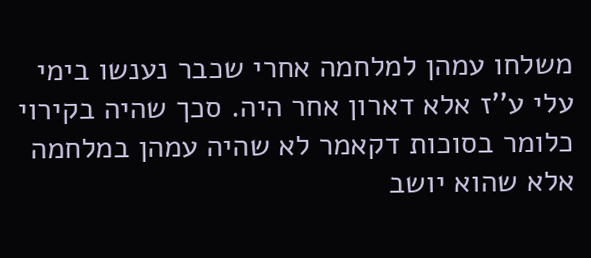משלחו עמהן למלחמה אחרי שכבר נענשו בימי עלי ע''ז אלא דארון אחר היה. סכך שהיה בקירוי כלומר בסוכות דקאמר לא שהיה עמהן במלחמה אלא שהוא יושב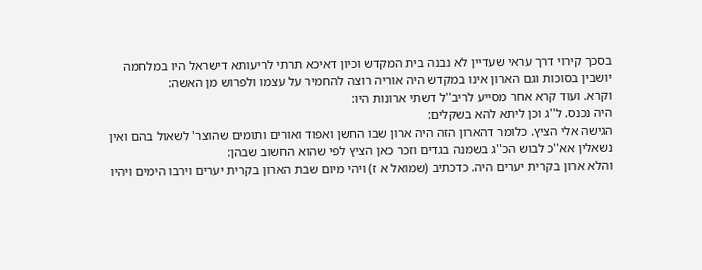בסכך קירוי דרך עראי שעדיין לא נבנה בית המקדש וכיון דאיכא תרתי לריעותא דישראל היו במלחמה יושבין בסוכות וגם הארון אינו במקדש היה אוריה רוצה להחמיר על עצמו ולפרוש מן האשה:
וקרא. ועוד קרא אחר מסייע לריב''ל דשתי ארונות היו:
היה נכנס. ל''ג וכן ליתא להא בשקלים:
הגישה אלי הציץ. כלומר דהארון הזה היה ארון שבו החשן ואפוד ואורים ותומים שהוצר' לשאול בהם ואין נשאלין אא''כ לבוש הכ''ג בשמנה בגדים וזכר כאן הציץ לפי שהוא החשוב שבהן:
והלא ארון בקרית יערים היה. כדכתיב (שמואל א ז) ויהי מיום שבת הארון בקרית יערים וירבו הימים ויהיו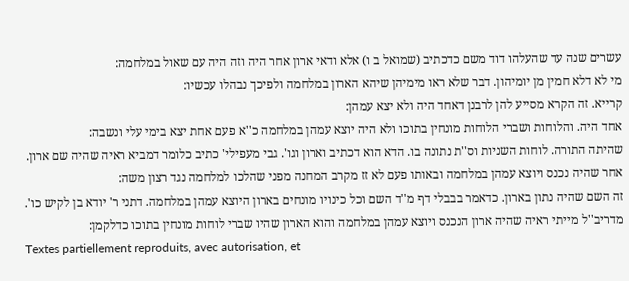עשרים שנה עד שהעלהו דוד משם כדכתיב (שמואל ב ו) אלא ודאי ארון אחר היה וזה היה עם שאול במלחמה:
מי לא דלא חמין מן יומיהון. דבר שלא ראו מימיהן שיהא הארון במלחמה ולפיכך נבהלו עכשיו:
קרייא. זה הקרא מסייע להן לרבנן דאחד היה ולא יצא עמהן:
אחד היה. והלוחות ושברי הלוחות מונחין בתוכו ולא היה יוצא עמהן במלחמה כ''א פעם אחת יצא בימי עלי ונשבה:
שהיתה התורה. לוחות השניות וס''ת נתונה בו. הדא הוא דכתיב וארון וגו'. גבי מעפילי' כתיב כלומר דמביא ראיה שהיה שם ארון. אחר שהיה נכנס ויוצא עמהן במלחמה ובאותו פעם לא זז מקרב המחנה מפני שהלכו למלחמה נגד רצון משה:
זה השם שהיה נתון בארון. כדאמר בבבלי דף מ''ד השם וכל כינויו מונחים בארון היוצא עמהן במלחמה. דתני ר' יודא בן לקיש כו'. מדריב''ל מייתי ראיה שהיה ארון הנכנס ויוצא עמהן במלחמה והוא הארון שהיו שברי לוחות מונחין בתוכו כדלקמן:
Textes partiellement reproduits, avec autorisation, et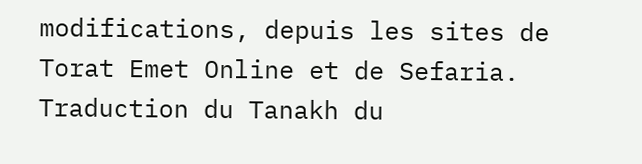modifications, depuis les sites de Torat Emet Online et de Sefaria.
Traduction du Tanakh du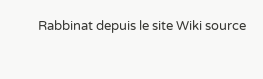Rabbinat depuis le site Wiki source